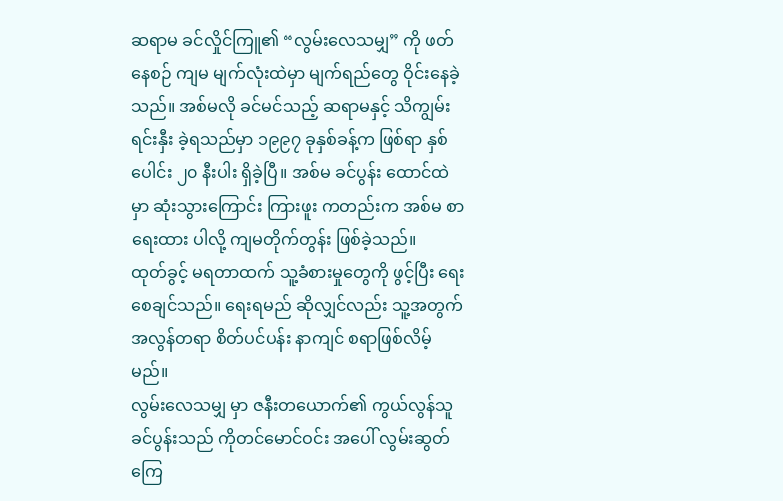ဆရာမ ခင်လှိုင်ကြူ၏ “လွမ်းလေသမျှ” ကို ဖတ်နေစဉ် ကျမ မျက်လုံးထဲမှာ မျက်ရည်တွေ ဝိုင်းနေခဲ့သည်။ အစ်မလို ခင်မင်သည့် ဆရာမနှင့် သိကျွမ်းရင်းနှီး ခဲ့ရသည်မှာ ၁၉၉၇ ခုနှစ်ခန့်က ဖြစ်ရာ နှစ်ပေါင်း ၂၀ နီးပါး ရှိခဲ့ပြီ။ အစ်မ ခင်ပွန်း ထောင်ထဲမှာ ဆုံးသွားကြောင်း ကြားဖူး ကတည်းက အစ်မ စာရေးထား ပါလို့ ကျမတိုက်တွန်း ဖြစ်ခဲ့သည်။
ထုတ်ခွင့် မရတာထက် သူ့ခံစားမှုတွေကို ဖွင့်ပြီး ရေးစေချင်သည်။ ရေးရမည် ဆိုလျှင်လည်း သူ့အတွက် အလွန်တရာ စိတ်ပင်ပန်း နာကျင် စရာဖြစ်လိမ့် မည်။
လွမ်းလေသမျှ မှာ ဇနီးတယောက်၏ ကွယ်လွန်သူ ခင်ပွန်းသည် ကိုတင်မောင်ဝင်း အပေါ် လွမ်းဆွတ် ကြေ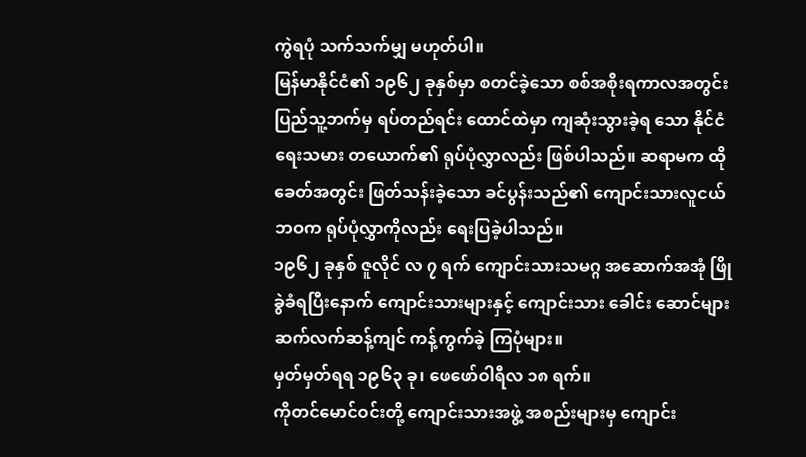ကွဲရပုံ သက်သက်မျှ မဟုတ်ပါ။
မြန်မာနိုင်ငံ၏ ၁၉၆၂ ခုနှစ်မှာ စတင်ခဲ့သော စစ်အစိုးရကာလအတွင်း ပြည်သူ့ဘက်မှ ရပ်တည်ရင်း ထောင်ထဲမှာ ကျဆုံးသွားခဲ့ရ သော နိုင်ငံရေးသမား တယောက်၏ ရုပ်ပုံလွှာလည်း ဖြစ်ပါသည်။ ဆရာမက ထိုခေတ်အတွင်း ဖြတ်သန်းခဲ့သော ခင်ပွန်းသည်၏ ကျောင်းသားလူငယ် ဘဝက ရုပ်ပုံလွှာကိုလည်း ရေးပြခဲ့ပါသည်။
၁၉၆၂ ခုနှစ် ဇူလိုင် လ ၇ ရက် ကျောင်းသားသမဂ္ဂ အဆောက်အအုံ ဖြိုခွဲခံရပြီးနောက် ကျောင်းသားများနှင့် ကျောင်းသား ခေါင်း ဆောင်များ ဆက်လက်ဆန့်ကျင် ကန့်ကွက်ခဲ့ ကြပုံများ။
မှတ်မှတ်ရရ ၁၉၆၃ ခု၊ ဖေဖော်ဝါရီလ ၁၈ ရက်။
ကိုတင်မောင်ဝင်းတို့ ကျောင်းသားအဖွဲ့ အစည်းများမှ ကျောင်း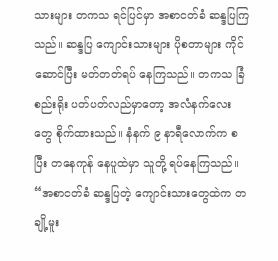သားများ တကသ ရင်ပြင်မှာ အစာငတ်ခံ ဆန္ဒပြကြသည်။ ဆန္ဒပြ ကျောင်းသားများ ပိုစတာများ ကိုင်ဆောင်ပြီး မတ်တတ်ရပ် နေကြသည်။ တကသ ခြံစည်းရိုး ပတ်ပတ်လည်မှာတော့ အလံနက်လေး တွေ စိုက်ထားသည်။ နံနက် ၉ နာရီလောက်က စပြီး တနေကုန် နေပူထဲမှာ သူတို့ ရပ်နေကြသည်။
“အစာငတ်ခံ ဆန္ဒပြတဲ့ ကျောင်းသားတွေထဲက တချို့မူး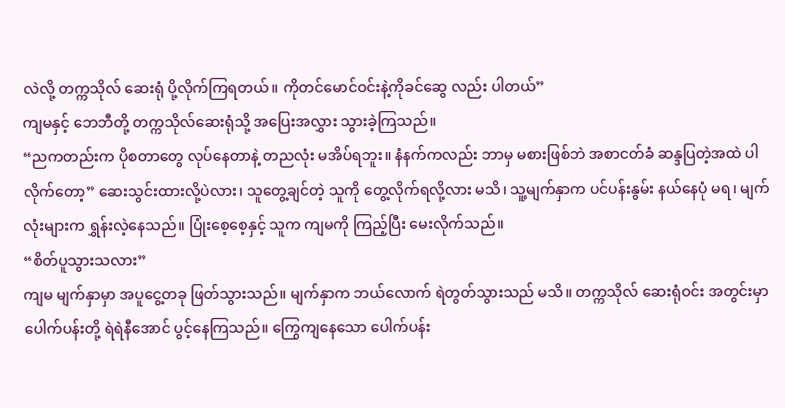လဲလို့ တက္ကသိုလ် ဆေးရုံ ပို့လိုက်ကြရတယ်။ ကိုတင်မောင်ဝင်းနဲ့ကိုခင်ဆွေ လည်း ပါတယ်”
ကျမနှင့် ဘေဘီတို့ တက္ကသိုလ်ဆေးရုံသို့ အပြေးအလွှား သွားခဲ့ကြသည်။
“ညကတည်းက ပိုစတာတွေ လုပ်နေတာနဲ့ တညလုံး မအိပ်ရဘူး။ နံနက်ကလည်း ဘာမှ မစားဖြစ်ဘဲ အစာငတ်ခံ ဆန္ဒပြတဲ့အထဲ ပါလိုက်တော့” ဆေးသွင်းထားလို့ပဲလား၊ သူတွေ့ချင်တဲ့ သူကို တွေ့လိုက်ရလို့လား မသိ၊ သူ့မျက်နှာက ပင်ပန်းနွမ်း နယ်နေပုံ မရ၊ မျက် လုံးများက ရွှန်းလဲ့နေသည်။ ပြုံးစေ့စေ့နှင့် သူက ကျမကို ကြည့်ပြီး မေးလိုက်သည်။
“စိတ်ပူသွားသလား”
ကျမ မျက်နှာမှာ အပူငွေ့တခု ဖြတ်သွားသည်။ မျက်နှာက ဘယ်လောက် ရဲတွတ်သွားသည် မသိ။ တက္ကသိုလ် ဆေးရုံဝင်း အတွင်းမှာ ပေါက်ပန်းတို့ ရဲရဲနီအောင် ပွင့်နေကြသည်။ ကြွေကျနေသော ပေါက်ပန်း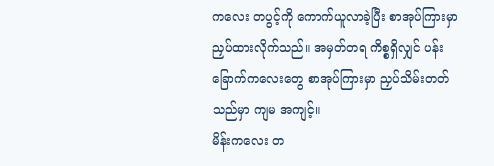ကလေး တပွင့်ကို ကောက်ယူလာခဲ့ပြီး စာအုပ်ကြားမှာ ညှပ်ထားလိုက်သည်။ အမှတ်တရ ကိစ္စရှိလျှင် ပန်းခြောက်ကလေးတွေ စာအုပ်ကြားမှာ ညှပ်သိမ်းတတ်သည်မှာ ကျမ အကျင့်။
မိန်းကလေး တ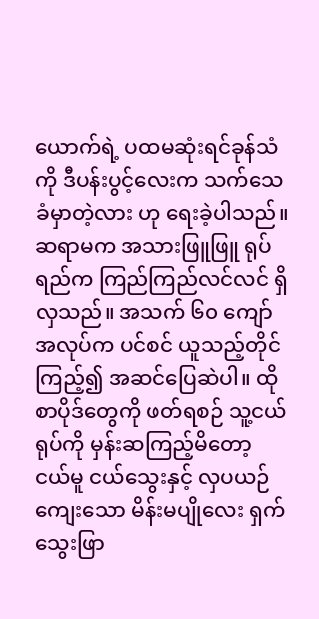ယောက်ရဲ့ ပထမဆုံးရင်ခုန်သံကို ဒီပန်းပွင့်လေးက သက်သေခံမှာတဲ့လား ဟု ရေးခဲ့ပါသည်။
ဆရာမက အသားဖြူဖြူ ရုပ်ရည်က ကြည်ကြည်လင်လင် ရှိလှသည်။ အသက် ၆၀ ကျော် အလုပ်က ပင်စင် ယူသည့်တိုင် ကြည့်၍ အဆင်ပြေဆဲပါ။ ထိုစာပိုဒ်တွေကို ဖတ်ရစဉ် သူ့ငယ်ရုပ်ကို မှန်းဆကြည့်မိတော့ ငယ်မူ ငယ်သွေးနှင့် လှပယဉ်ကျေးသော မိန်းမပျိုလေး ရှက်သွေးဖြာ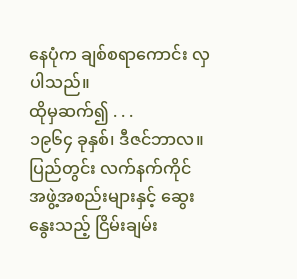နေပုံက ချစ်စရာကောင်း လှပါသည်။
ထိုမှဆက်၍ . . .
၁၉၆၄ ခုနှစ်၊ ဒီဇင်ဘာလ။ ပြည်တွင်း လက်နက်ကိုင် အဖွဲ့အစည်းများနှင့် ဆွေးနွေးသည့် ငြိမ်းချမ်း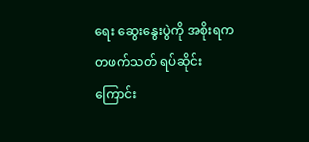ရေး ဆွေးနွေးပွဲကို အစိုးရက တဖက်သတ် ရပ်ဆိုင်းကြောင်း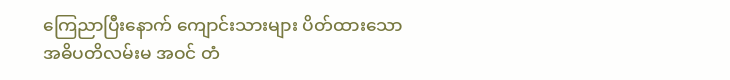ကြေညာပြီးနောက် ကျောင်းသားများ ပိတ်ထားသော အဓိပတိလမ်းမ အဝင် တံ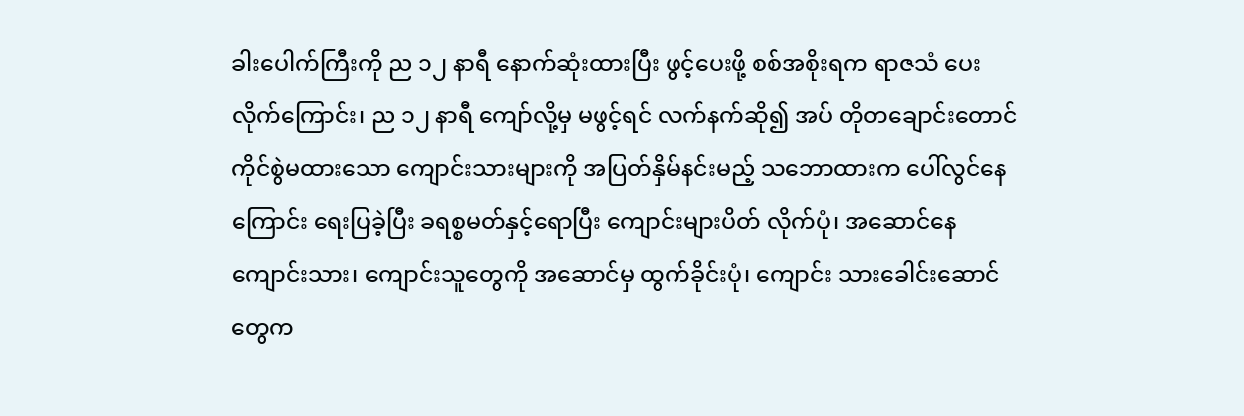ခါးပေါက်ကြီးကို ည ၁၂ နာရီ နောက်ဆုံးထားပြီး ဖွင့်ပေးဖို့ စစ်အစိုးရက ရာဇသံ ပေးလိုက်ကြောင်း၊ ည ၁၂ နာရီ ကျော်လို့မှ မဖွင့်ရင် လက်နက်ဆို၍ အပ် တိုတချောင်းတောင် ကိုင်စွဲမထားသော ကျောင်းသားများကို အပြတ်နှိမ်နင်းမည့် သဘောထားက ပေါ်လွင်နေကြောင်း ရေးပြခဲ့ပြီး ခရစ္စမတ်နှင့်ရောပြီး ကျောင်းများပိတ် လိုက်ပုံ၊ အဆောင်နေ ကျောင်းသား၊ ကျောင်းသူတွေကို အဆောင်မှ ထွက်ခိုင်းပုံ၊ ကျောင်း သားခေါင်းဆောင် တွေက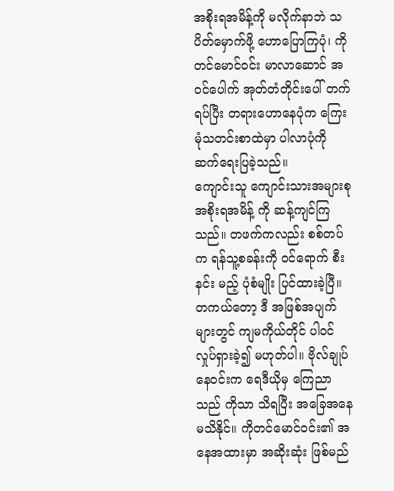အစိုးရအမိန့်ကို မလိုက်နာဘဲ သပိတ်မှောက်ဖို့ ဟောပြောကြပုံ၊ ကိုတင်မောင်ဝင်း မာလာဆောင် အဝင်ပေါက် အုတ်တံတိုင်းပေါ် တက်ရပ်ပြီး တရားဟောနေပုံက ကြေးမုံသတင်းစာထဲမှာ ပါလာပုံကို ဆက်ရေးပြခဲ့သည်။
ကျောင်းသူ ကျောင်းသားအများစု အစိုးရအမိန့် ကို ဆန့်ကျင်ကြသည်။ တဖက်ကလည်း စစ်တပ်က ရန်သူ့စခန်းကို ဝင်ရောက် စီး နင်း မည့် ပုံစံမျိုး ပြင်ထားခဲ့ပြီ။
တကယ်တော့ ဒီ အဖြစ်အပျက်များတွင် ကျမကိုယ်တိုင် ပါဝင်လှုပ်ရှားခဲ့၍ မဟုတ်ပါ။ ဗိုလ်ချုပ်နေဝင်းက ရေဒီယိုမှ ကြေညာသည် ကိုသာ သိရပြီး အခြေအနေ မသိနိုင်။ ကိုတင်မောင်ဝင်း၏ အနေအထားမှာ အဆိုးဆုံး ဖြစ်မည်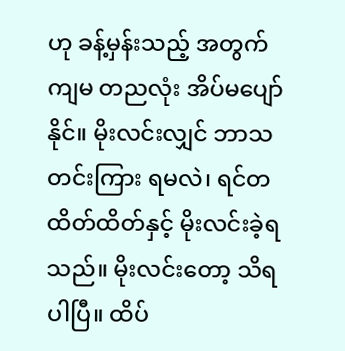ဟု ခန့်မှန်းသည့် အတွက် ကျမ တညလုံး အိပ်မပျော်နိုင်။ မိုးလင်းလျှင် ဘာသတင်းကြား ရမလဲ၊ ရင်တထိတ်ထိတ်နှင့် မိုးလင်းခဲ့ရသည်။ မိုးလင်းတော့ သိရပါပြီ။ ထိပ်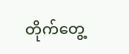တိုက်တွေ့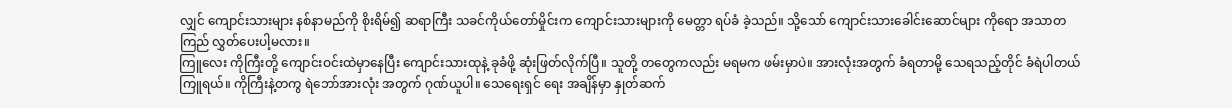လျှင် ကျောင်းသားများ နစ်နာမည်ကို စိုးရိမ်၍ ဆရာကြီး သခင်ကိုယ်တော်မှိုင်းက ကျောင်းသားများကို မေတ္တာ ရပ်ခံ ခဲ့သည်။ သို့သော် ကျောင်းသားခေါင်းဆောင်များ ကိုရော အသာတကြည် လွှတ်ပေးပါ့မလား။
ကြူလေး ကိုကြီးတို့ ကျောင်းဝင်းထဲမှာနေပြီး ကျောင်းသားထုနဲ့ ခုခံဖို့ ဆုံးဖြတ်လိုက်ပြီ။ သူတို့ တတွေကလည်း မရမက ဖမ်းမှာပဲ။ အားလုံးအတွက် ခံရတာမို့ သေရသည့်တိုင် ခံရဲပါတယ် ကြူရယ်။ ကိုကြီးနဲ့တကွ ရဲဘော်အားလုံး အတွက် ဂုဏ်ယူပါ။ သေရေးရှင် ရေး အချိန်မှာ နှုတ်ဆက်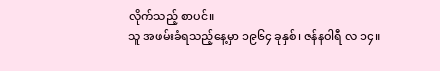လိုက်သည့် စာပင်။
သူ အဖမ်းခံရသည့်နေ့မှာ ၁၉၆၄ ခုနှစ်၊ ဇန်နဝါရီ လ ၁၄။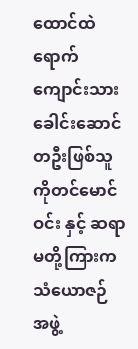ထောင်ထဲရောက် ကျောင်းသားခေါင်းဆောင် တဦးဖြစ်သူ ကိုတင်မောင်ဝင်း နှင့် ဆရာမတို့ကြားက သံယောဇဉ် အဖွဲ့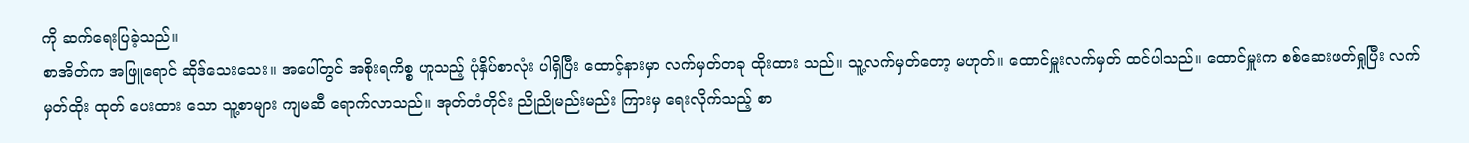ကို ဆက်ရေးပြခဲ့သည်။
စာအိတ်က အဖြူရောင် ဆိုဒ်သေးသေး။ အပေါ်တွင် အစိုးရကိစ္စ ဟူသည့် ပုံနှိပ်စာလုံး ပါရှိပြီး ထောင့်နားမှာ လက်မှတ်တခု ထိုးထား သည်။ သူ့လက်မှတ်တော့ မဟုတ်။ ထောင်မှူးလက်မှတ် ထင်ပါသည်။ ထောင်မှူးက စစ်ဆေးဖတ်ရှုပြီး လက်မှတ်ထိုး ထုတ် ပေးထား သော သူ့စာများ ကျမဆီ ရောက်လာသည်။ အုတ်တံတိုင်း ညိုညိုမည်းမည်း ကြားမှ ရေးလိုက်သည့် စာ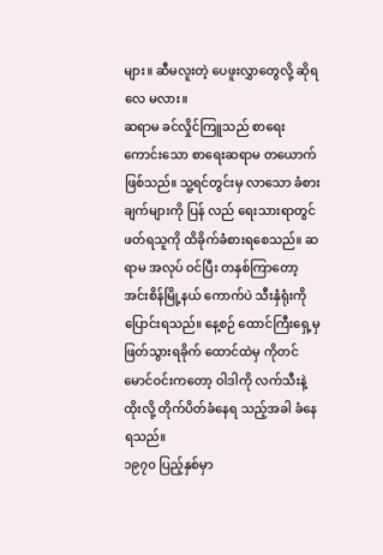များ။ ဆီမလူးတဲ့ ပေဖူးလွှာတွေလို့ ဆိုရလေ မလား။
ဆရာမ ခင်လှိုင်ကြူသည် စာရေးကောင်းသော စာရေးဆရာမ တယောက်ဖြစ်သည်။ သူ့ရင်တွင်းမှ လာသော ခံစားချက်များကို ပြန် လည် ရေးသားရာတွင် ဖတ်ရသူကို ထိခိုက်ခံစားရစေသည်။ ဆရာမ အလုပ် ဝင်ပြီး တနှစ်ကြာတော့ အင်းစိန်မြို့နယ် ကောက်ပဲ သီးနှံရုံးကို ပြောင်းရသည်။ နေ့စဉ် ထောင်ကြီးရှေ့မှ ဖြတ်သွားရခိုက် ထောင်ထဲမှ ကိုတင်မောင်ဝင်းကတော့ ဝါဒါကို လက်သီးနဲ့ထိုးလို့ တိုက်ပိတ်ခံနေရ သည့်အခါ ခံနေရသည်။
၁၉၇၀ ပြည့်နှစ်မှာ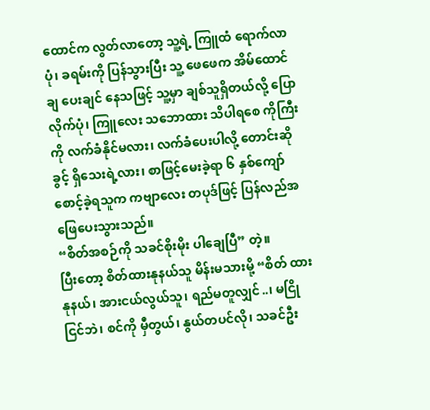ထောင်က လွတ်လာတော့ သူ့ရဲ့ ကြူထံ ရောက်လာပုံ၊ ခရမ်းကို ပြန်သွားပြီး သူ့ ဖေဖေက အိမ်ထောင်ချ ပေးချင် နေသဖြင့် သူ့မှာ ချစ်သူရှိတယ်လို့ ပြောလိုက်ပုံ၊ ကြူလေး သဘောထား သိပါရစေ ကိုကြီးကို လက်ခံနိုင်မလား၊ လက်ခံပေးပါလို့ တောင်းဆိုခွင့် ရှိသေးရဲ့လား၊ စာဖြင့်မေးခဲ့ရာ ၆ နှစ်ကျော် စောင့်ခဲ့ရသူက ကဗျာလေး တပုဒ်ဖြင့် ပြန်လည်အဖြေပေးသွားသည်။
“စိတ်အစဉ်ကို သခင်စိုးမိုး ပါချေပြီ” တဲ့။
ပြီးတော့ စိတ်ထားနုနယ်သူ မိန်းမသားမို့ “စိတ် ထားနုနယ်၊ အားငယ်လွယ်သူ၊ ရည်မတူလျှင်..၊ မငြိုငြင်ဘဲ၊ စင်ကို မှီတွယ်၊ နွယ်တပင်လို၊ သခင်ဦး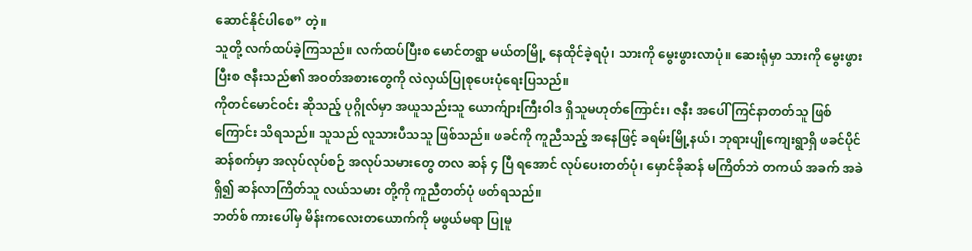ဆောင်နိုင်ပါစေ” တဲ့။
သူတို့ လက်ထပ်ခဲ့ကြသည်။ လက်ထပ်ပြီးစ မောင်တရွာ မယ်တမြို့ နေထိုင်ခဲ့ရပုံ၊ သားကို မွေးဖွားလာပုံ။ ဆေးရုံမှာ သားကို မွေးဖွားပြီးစ ဇနီးသည်၏ အဝတ်အစားတွေကို လဲလှယ်ပြုစုပေးပုံရေးပြသည်။
ကိုတင်မောင်ဝင်း ဆိုသည့် ပုဂ္ဂိုလ်မှာ အယူသည်းသူ ယောက်ျားကြီးဝါဒ ရှိသူမဟုတ်ကြောင်း၊ ဇနီး အပေါ် ကြင်နာတတ်သူ ဖြစ်ကြောင်း သိရသည်။ သူသည် လူသားပီသသူ ဖြစ်သည်။ ဖခင်ကို ကူညီသည့် အနေဖြင့် ခရမ်းမြို့နယ်၊ ဘုရားပျိုကျေးရွာရှိ ဖခင်ပိုင် ဆန်စက်မှာ အလုပ်လုပ်စဉ် အလုပ်သမားတွေ တလ ဆန် ၄ ပြီ ရအောင် လုပ်ပေးတတ်ပုံ၊ မှောင်ခိုဆန် မကြိတ်ဘဲ တကယ် အခက် အခဲရှိ၍ ဆန်လာကြိတ်သူ လယ်သမား တို့ကို ကူညီတတ်ပုံ ဖတ်ရသည်။
ဘတ်စ် ကားပေါ်မှ မိန်းကလေးတယောက်ကို မဖွယ်မရာ ပြုမူ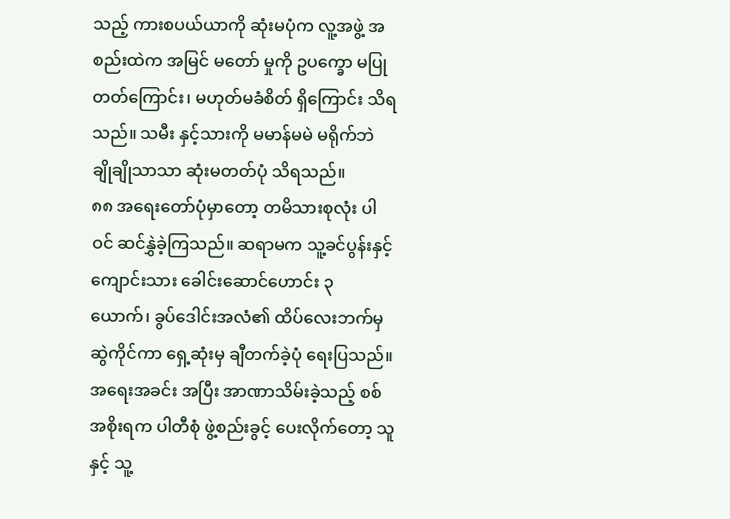သည့် ကားစပယ်ယာကို ဆုံးမပုံက လူ့အဖွဲ့ အစည်းထဲက အမြင် မတော် မှုကို ဥပက္ခော မပြုတတ်ကြောင်း၊ မဟုတ်မခံစိတ် ရှိကြောင်း သိရသည်။ သမီး နှင့်သားကို မမာန်မမဲ မရိုက်ဘဲ ချိုချိုသာသာ ဆုံးမတတ်ပုံ သိရသည်။
၈၈ အရေးတော်ပုံမှာတော့ တမိသားစုလုံး ပါဝင် ဆင်နွှဲခဲ့ကြသည်။ ဆရာမက သူ့ခင်ပွန်းနှင့် ကျောင်းသား ခေါင်းဆောင်ဟောင်း ၃ ယောက်၊ ခွပ်ဒေါင်းအလံ၏ ထိပ်လေးဘက်မှ ဆွဲကိုင်ကာ ရှေ့ဆုံးမှ ချီတက်ခဲ့ပုံ ရေးပြသည်။
အရေးအခင်း အပြီး အာဏာသိမ်းခဲ့သည့် စစ်အစိုးရက ပါတီစုံ ဖွဲ့စည်းခွင့် ပေးလိုက်တော့ သူနှင့် သူ့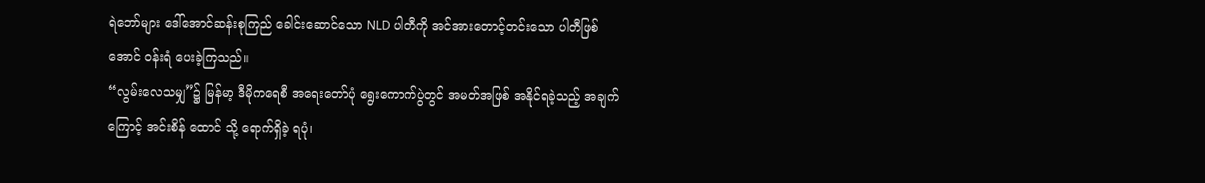ရဲဘော်များ ဒေါ်အောင်ဆန်းစုကြည် ခေါင်းဆောင်သော NLD ပါတီကို အင်အားတောင့်တင်းသော ပါတီဖြစ်အောင် ဝန်းရံ ပေးခဲ့ကြသည်။
“လွမ်းလေသမျှ”၌ မြန်မာ့ ဒီမိုကရေစီ အရေးတော်ပုံ ရွေးကောက်ပွဲတွင် အမတ်အဖြစ် အနိုင်ရခဲ့သည့် အချက်ကြောင့် အင်းစိန် ထောင် သို့ ရောက်ရှိခဲ့ ရပုံ၊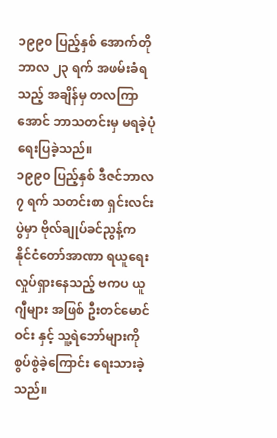၁၉၉၀ ပြည့်နှစ် အောက်တိုဘာလ ၂၃ ရက် အဖမ်းခံရသည့် အချိန်မှ တလကြာအောင် ဘာသတင်းမှ မရခဲ့ပုံ ရေးပြခဲ့သည်။
၁၉၉၀ ပြည့်နှစ် ဒီဇင်ဘာလ ၇ ရက် သတင်းစာ ရှင်းလင်းပွဲမှာ ဗိုလ်ချုပ်ခင်ညွန့်က နိုင်ငံတော်အာဏာ ရယူရေး လှုပ်ရှားနေသည့် ဗကပ ယူဂျီများ အဖြစ် ဦးတင်မောင်ဝင်း နှင့် သူ့ရဲဘော်များကို စွပ်စွဲခဲ့ကြောင်း ရေးသားခဲ့သည်။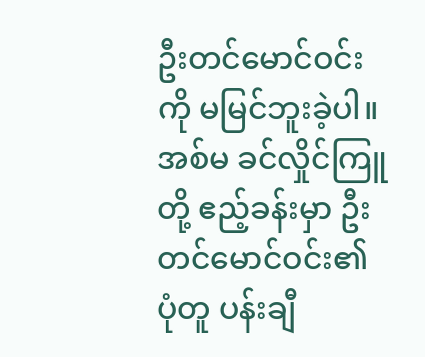ဦးတင်မောင်ဝင်းကို မမြင်ဘူးခဲ့ပါ။ အစ်မ ခင်လှိုင်ကြူတို့ ဧည့်ခန်းမှာ ဦးတင်မောင်ဝင်း၏ ပုံတူ ပန်းချီ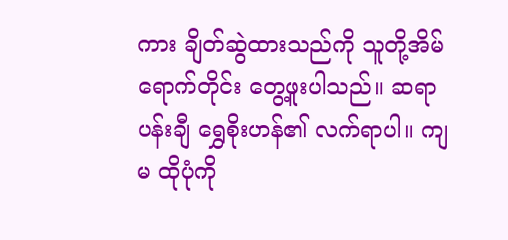ကား ချိတ်ဆွဲထားသည်ကို သူတို့အိမ် ရောက်တိုင်း တွေ့ဖူးပါသည်။ ဆရာပန်းချီ ရွှေစိုးဟန်၏ လက်ရာပါ။ ကျမ ထိုပုံကို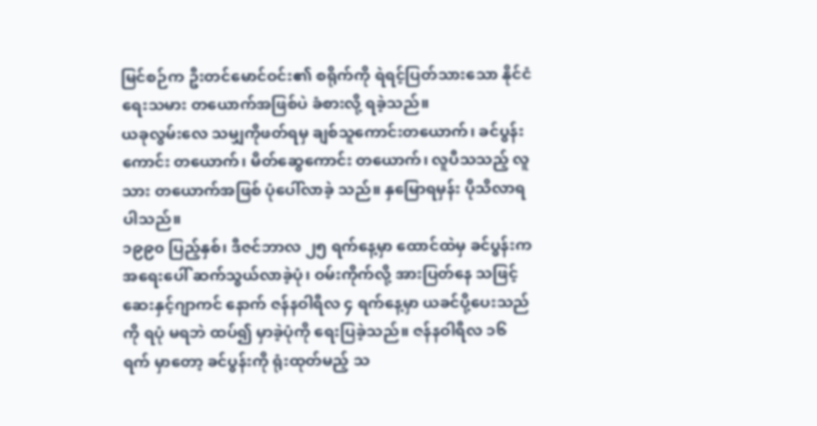မြင်စဉ်က ဦးတင်မောင်ဝင်း၏ စရိုက်ကို ရဲရင့်ပြတ်သားသော နိုင်ငံရေးသမား တယောက်အဖြစ်ပဲ ခံစားလို့ ရခဲ့သည်။
ယခုလွမ်းလေ သမျှကိုဖတ်ရမှ ချစ်သူကောင်းတယောက်၊ ခင်ပွန်းကောင်း တယောက်၊ မိတ်ဆွေကောင်း တယောက်၊ လူပီသသည့် လူသား တယောက်အဖြစ် ပုံပေါ်လာခဲ့ သည်။ နှမြောရမှန်း ပိုသိလာရပါသည်။
၁၉၉၀ ပြည့်နှစ်၊ ဒီဇင်ဘာလ ၂၅ ရက်နေ့မှာ ထောင်ထဲမှ ခင်ပွန်းက အရေးပေါ် ဆက်သွယ်လာခဲ့ပုံ၊ ဝမ်းကိုက်လို့ အားပြတ်နေ သဖြင့် ဆေးနှင့်ဂျာကင် နောက် ဇန်နဝါရီလ ၄ ရက်နေ့မှာ ယခင်ပို့ပေးသည်ကို ရပုံ မရဘဲ ထပ်၍ မှာခဲ့ပုံကို ရေးပြခဲ့သည်။ ဇန်နဝါရီလ ၁၆ ရက် မှာတော့ ခင်ပွန်းကို ရုံးထုတ်မည့် သ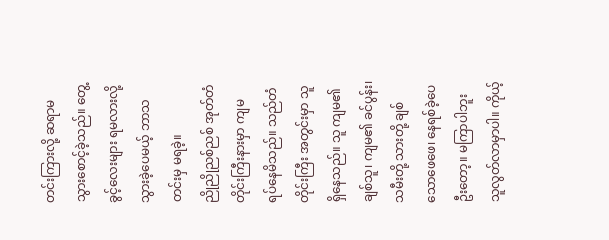တင်းကြားလို့ ဆရာမ သွားစောင့်ခဲ့သည်။ တွေ့ခွင့်လေးများ ရမလားလို့ သွားခဲ့ပေမယ့် ဘာသတင်းမှ မရခဲ့။
ညိုညိုညစ်ညစ် အုတ်တံတိုင်းကြီးနားမှာ ကျမ ရပ်နေမိသည်။ သည်တံတိုင်းကြီး အတွင်းမှာ သူရှိနေသည်။ သူ ကျမ၏ ချစ်သူ၊ ကျမ၏ ခင်ပွန်း၊ သမီးတို့ သားတို့ ချစ်သောဖေဖေ၊ နေရစ်ခဲ့ပေဦးတော့။ မကြာပါဘူး သူလွတ်လာမှာပါ။ ကိုယ့်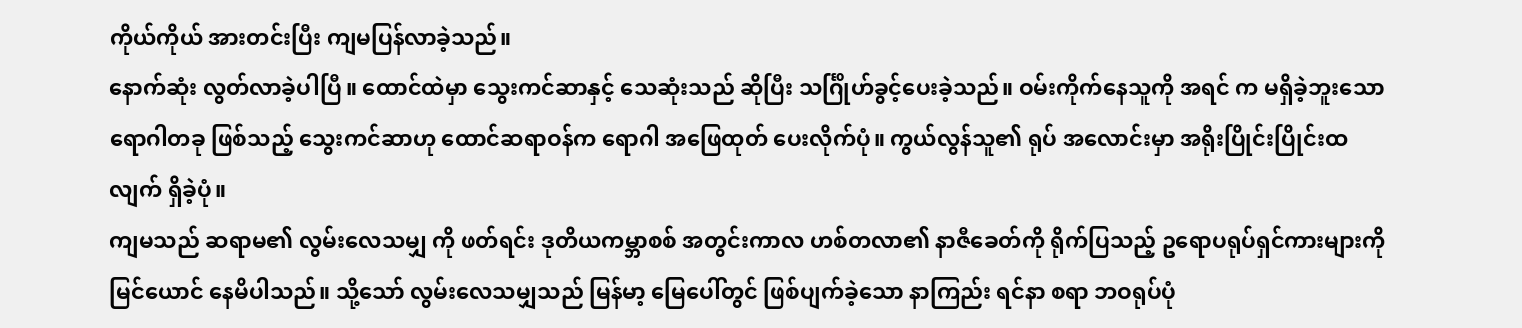ကိုယ်ကိုယ် အားတင်းပြီး ကျမပြန်လာခဲ့သည်။
နောက်ဆုံး လွတ်လာခဲ့ပါပြီ။ ထောင်ထဲမှာ သွေးကင်ဆာနှင့် သေဆုံးသည် ဆိုပြီး သင်္ဂြိုဟ်ခွင့်ပေးခဲ့သည်။ ဝမ်းကိုက်နေသူကို အရင် က မရှိခဲ့ဘူးသော ရောဂါတခု ဖြစ်သည့် သွေးကင်ဆာဟု ထောင်ဆရာဝန်က ရောဂါ အဖြေထုတ် ပေးလိုက်ပုံ။ ကွယ်လွန်သူ၏ ရုပ် အလောင်းမှာ အရိုးပြိုင်းပြိုင်းထလျက် ရှိခဲ့ပုံ။
ကျမသည် ဆရာမ၏ လွမ်းလေသမျှ ကို ဖတ်ရင်း ဒုတိယကမ္ဘာစစ် အတွင်းကာလ ဟစ်တလာ၏ နာဇီခေတ်ကို ရိုက်ပြသည့် ဥရောပရုပ်ရှင်ကားများကို မြင်ယောင် နေမိပါသည်။ သို့သော် လွမ်းလေသမျှသည် မြန်မာ့ မြေပေါ်တွင် ဖြစ်ပျက်ခဲ့သော နာကြည်း ရင်နာ စရာ ဘဝရုပ်ပုံ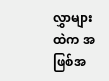လွှာများထဲက အဖြစ်အ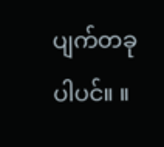ပျက်တခု ပါပင်။ ။